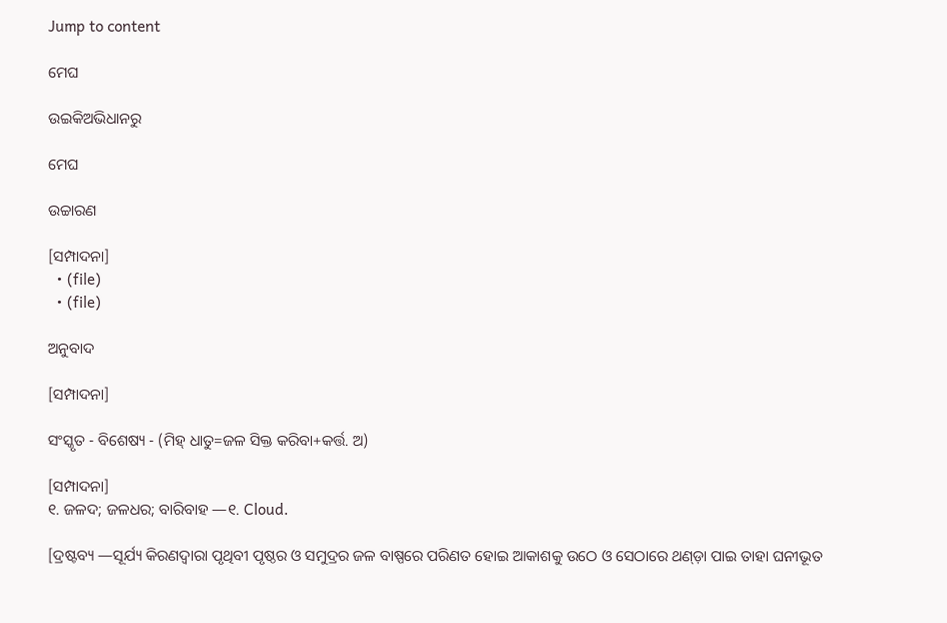Jump to content

ମେଘ

ଉଇକିଅଭିଧାନ‌ରୁ

ମେଘ

ଉଚ୍ଚାରଣ

[ସମ୍ପାଦନା]
  • (file)
  • (file)

ଅନୁବାଦ

[ସମ୍ପାଦନା]

ସଂସ୍କୃତ - ବିଶେଷ୍ୟ - (ମିହ୍ ଧାତୁ=ଜଳ ସିକ୍ତ କରିବା+କର୍ତ୍ତ. ଅ)

[ସମ୍ପାଦନା]
୧. ଜଳଦ; ଜଳଧର; ବାରିବାହ —୧. Cloud.

[ଦ୍ରଷ୍ଟବ୍ୟ —ସୂର୍ଯ୍ୟ କିରଣଦ୍ୱାରା ପୃଥିବୀ ପୃଷ୍ଠର ଓ ସମୁଦ୍ରର ଜଳ ବାଷ୍ପରେ ପରିଣତ ହୋଇ ଆକାଶକୁ ଉଠେ ଓ ସେଠାରେ ଥଣ୍ଡ଼ା ପାଇ ତାହା ଘନୀଭୂତ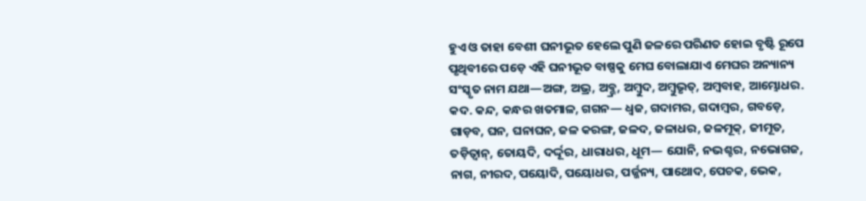ହୁଏ ଓ ତାହା ବେଶୀ ଘନୀଭୂତ ହେଲେ ପୁଣି ଜଳରେ ପରିଣତ ହୋଇ ବୃଷ୍ଟି ରୂପେ ପୃଥିବୀରେ ପଡ଼େ ଏହି ଘନୀଭୂତ ବାଷ୍ପକୁ ମେଘ ବୋଲାଯାଏ ମେଘର ଅନ୍ୟାନ୍ୟ ସଂସ୍କୃତ ନାମ ଯଥା—ଅଙ୍ଗ, ଅଭ୍ର, ଅବ୍ଭ୍ର, ଅମ୍ୱୁଦ, ଅମ୍ୱୁଭୃତ୍, ଅମ୍ୱବାହ, ଆମ୍ଭୋଧର. କଦ. କନ୍ଦ, କନ୍ଧର ଖତମାଳ, ଗଗନ— ଧ୍ୱଜ, ଗଦାମର, ଗଦାମ୍ୱର, ଗବଡ଼େ, ଗାଡ଼ବ, ଘନ, ଘନାଘନ, ଜଳ କରଙ୍ଗ, ଜଳଦ, ଜଳାଧର, ଜଳମୂକ୍, ଜୀମୂତ, ତଡ଼ିତ୍ୱାନ୍, ତୋୟଦି, ଦର୍ଦ୍ଦୂର, ଧାରାଧର, ଧୂମ— ଯୋନି, ନଭଶ୍ଚର, ନଭୋଗଜ, ନାଗ, ନୀରଦ, ପୟୋଦି, ପୟୋଧର, ପର୍ଜ୍ଜନ୍ୟ, ପାଥୋଦ, ପେଚକ, ଭେକ,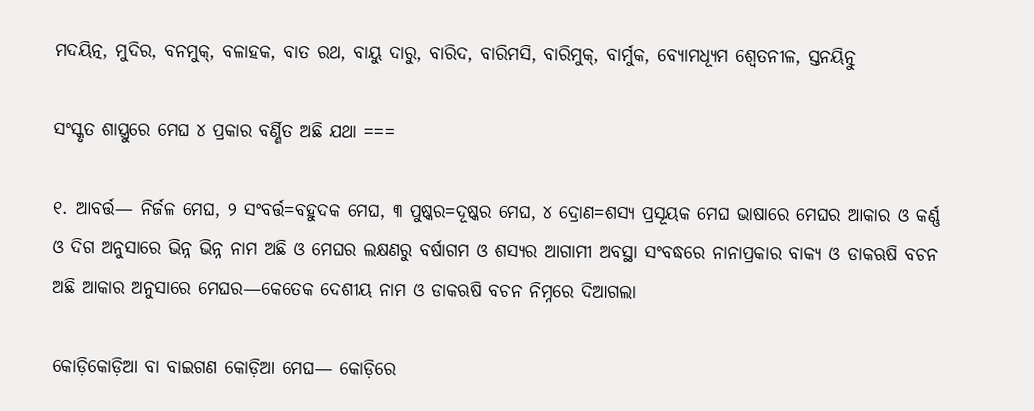ମଦୟିତ୍ନ, ମୁଦିର, ବନମୁକ୍, ବଳାହକ, ବାତ ରଥ, ବାୟୁ ଦାରୁ, ବାରିଦ, ବାରିମସି, ବାରିମୁକ୍, ବାର୍ମୁକ, ବ୍ୟୋମଧ୍ୟୂମ ଶ୍ୱେତନୀଳ, ସ୍ତନୟିତ୍ନୁ

ସଂସ୍କୃତ ଶାସ୍ତ୍ରୁରେ ମେଘ ୪ ପ୍ରକାର ବର୍ଣ୍ଣିତ ଅଛି ଯଥା ===

୧. ଆବର୍ତ୍ତ— ନିର୍ଜଳ ମେଘ, ୨ ସଂବର୍ତ୍ତ=ବହୁଦକ ମେଘ, ୩ ପୁଷ୍କର=ଦୂଷ୍କର ମେଘ, ୪ ଦ୍ରୋଣ=ଶସ୍ୟ ପ୍ରସୂୟକ ମେଘ ଭାଷାରେ ମେଘର ଆକାର ଓ କର୍ଣ୍ଣ ଓ ଦିଗ ଅନୁସାରେ ଭିନ୍ନ ଭିନ୍ନ ନାମ ଅଛି ଓ ମେଘର ଲକ୍ଷଣରୁ ବର୍ଷାଗମ ଓ ଶସ୍ୟର ଆଗାମୀ ଅବସ୍ଥା ସଂବଦ୍ଧରେ ନାନାପ୍ରକାର ବାକ୍ୟ ଓ ଡାକଋଷି ବଚନ ଅଛି ଆକାର ଅନୁସାରେ ମେଘର—କେତେକ ଦେଶୀୟ ନାମ ଓ ଡାକଋଷି ବଚନ ନିମ୍ନରେ ଦିଆଗଲା

କୋଡ଼ିକୋଡ଼ିଆ ବା ବାଇଗଣ କୋଡ଼ିଆ ମେଘ— କୋଡ଼ିରେ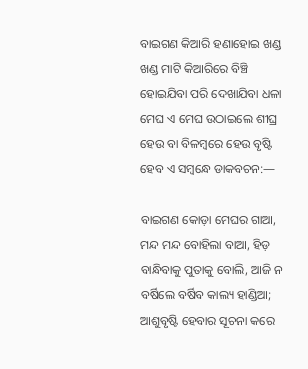ବାଇଗଣ କିଆରି ହଣାହୋଇ ଖଣ୍ଡ ଖଣ୍ଡ ମାଟି କିଆରିରେ ବିଞ୍ଚି ହୋଇଯିବା ପରି ଦେଖାଯିବା ଧଳା ମେଘ ଏ ମେଘ ଉଠାଇଲେ ଶୀଘ୍ର ହେଉ ବା ବିଳମ୍ୱରେ ହେଉ ବୃଷ୍ଟି ହେବ ଏ ସମ୍ୱନ୍ଧେ ଡାକବଚନ:—

ବାଇଗଣ କୋଡ଼ା ମେଘର ଗାଆ, ମନ୍ଦ ମନ୍ଦ ବୋହିଲା ବାଆ, ହିଡ଼ ବାନ୍ଧିବାକୁ ପୁତାକୁ ବୋଲି, ଆଜି ନ ବର୍ଷିଲେ ବର୍ଷିବ କାଲ୍ୟ ହାଣ୍ଡିଆ; ଆଶୁବୃଷ୍ଟି ହେବାର ସୂଚନା କରେ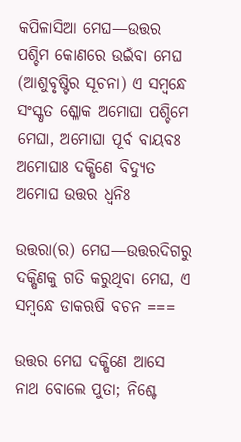କପିଳାସିଆ ମେଘ—ଉତ୍ତର ପଶ୍ଚିମ କୋଣରେ ଉଇଁବା ମେଘ (ଆଶୁବୃଷ୍ଟିର ସୂଚନା) ଏ ସମ୍ୱନ୍ଧେ ସଂସ୍କୃତ ଶ୍ଳୋକ ଅମୋଘା ପଶ୍ଚିମେ ମେଘା, ଅମୋଘା ପୂର୍ବ ବାୟବଃ ଅମୋଘାଃ ଦକ୍ଷିଣେ ବିଦ୍ୟୁତ ଅମୋଘ ଉତ୍ତର ଧ୍ୱନିଃ

ଉତ୍ତରା(ର) ମେଘ—ଉତ୍ତରଦିଗରୁ ଦକ୍ଷିଣକୁ ଗତି କରୁଥିବା ମେଘ, ଏ ସମ୍ୱନ୍ଧେ ଡାକଋଷି ବଚନ ===

ଉତ୍ତର ମେଘ ଦକ୍ଷିଣେ ଆସେ ନାଥ ବୋଲେ ପୁତା; ନିଶ୍ଚେ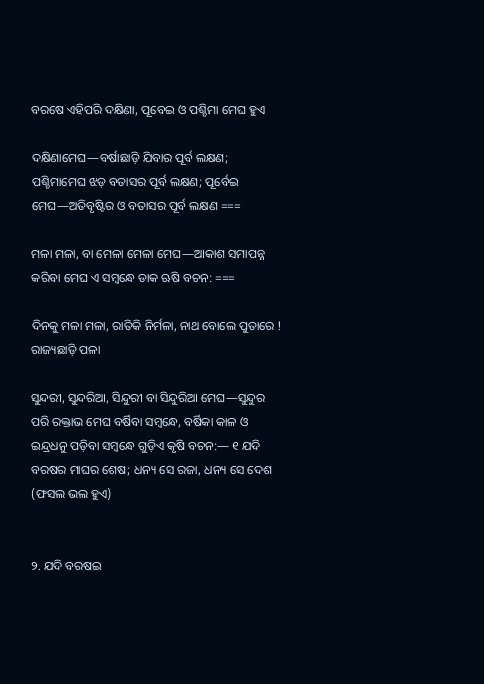ବରଷେ ଏହିପରି ଦକ୍ଷିଣା, ପୂବେଇ ଓ ପଶ୍ଚିମା ମେଘ ହୁଏ

ଦକ୍ଷିଣାମେଘ—ବର୍ଷାଛାଡ଼ି ଯିବାର ପୂର୍ବ ଲକ୍ଷଣ; ପଶ୍ଚିମାମେଘ ଝଡ଼ ବତାସର ପୂର୍ବ ଲକ୍ଷଣ; ପୂର୍ବେଇ ମେଘ—ଅତିବୃଷ୍ଟିର ଓ ବତାସର ପୂର୍ବ ଲକ୍ଷଣ ===

ମଳା ମଳା, ବା ମେଳା ମେଳା ମେଘ—ଆକାଶ ସମାପନ୍ନ କରିବା ମେଘ ଏ ସମ୍ୱନ୍ଧେ ଡାକ ଋଷି ବଚନ: ===

ଦିନକୁ ମଳା ମଳା, ରାତିକି ନିର୍ମଳା, ନାଥ ବୋଲେ ପୁତାରେ ! ରାଜ୍ୟଛାଡ଼ି ପଳା

ସୁନ୍ଦରୀ, ସୁନ୍ଦରିଆ, ସିନ୍ଦୁରୀ ବା ସିନ୍ଦୁରିଆ ମେଘ—ସୁନ୍ଦୁର ପରି ରକ୍ତାଭ ମେଘ ବର୍ଷିବା ସମ୍ୱନ୍ଧେ, ବର୍ଷିକା କାଳ ଓ ଇନ୍ଦ୍ରଧନୁ ପଡ଼ିବା ସମ୍ୱନ୍ଧେ ଗୁଡ଼ିଏ କୃଷି ବଚନ:— ୧ ଯଦି ବରଷର ମାଘର ଶେଷ; ଧନ୍ୟ ସେ ରଜା, ଧନ୍ୟ ସେ ଦେଶ (ଫସଲ ଭଲ ହୁଏ)


୨. ଯଦି ବରଷଇ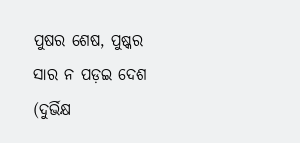ପୁଷର ଶେଷ, ପୁଷ୍କର ସାର ନ ପଡ଼ଇ ଦେଶ (ଦୁର୍ଭିକ୍ଷ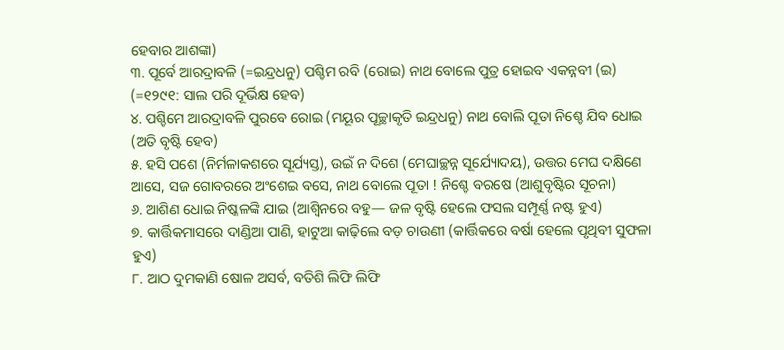ହେବାର ଆଶଙ୍କା)
୩. ପୂର୍ବେ ଆରଦ୍ରାବଳି (=ଇନ୍ଦ୍ରଧନୁ) ପଶ୍ଚିମ ରବି (ରୋଇ) ନାଥ ବୋଲେ ପୁତ୍ର ହୋଇବ ଏକନ୍ନବୀ (ଇ) (=୧୨୯୧: ସାଲ ପରି ଦୂର୍ଭିକ୍ଷ ହେବ)
୪. ପଶ୍ଚିମେ ଆରଦ୍ରାବଳି ପୁରବେ ରୋଇ (ମୟୂର ପୂଚ୍ଛାକୃତି ଇନ୍ଦ୍ରଧନୁ) ନାଥ ବୋଲି ପୂତା ନିଶ୍ଚେ ଯିବ ଧୋଇ (ଅତି ବୃଷ୍ଟି ହେବ)
୫. ହସି ପଶେ (ନିର୍ମଳାକଶରେ ସୂର୍ଯ୍ୟସ୍ତ), ଉଇଁ ନ ଦିଶେ (ମେଘାଚ୍ଛନ୍ନ ସୂର୍ଯ୍ୟୋଦୟ), ଉତ୍ତର ମେଘ ଦକ୍ଷିଣେ ଆସେ, ସଜ ଗୋବରରେ ଅଂଶେଇ ବସେ, ନାଥ ବୋଲେ ପୂତା ! ନିଶ୍ଚେ ବରଷେ (ଆଶୁବୃଷ୍ଟିର ସୂଚନା)
୬. ଆଶିଣ ଧୋଇ ନିଷ୍କଳଙ୍କି ଯାଇ (ଆଶ୍ୱିନରେ ବହୁ— ଜଳ ବୃଷ୍ଟି ହେଲେ ଫସଲ ସମ୍ପୂର୍ଣ୍ଣ ନଷ୍ଟ ହୁଏ)
୭. କାର୍ତ୍ତିକମାସରେ ଦାଣ୍ଡିଆ ପାଣି, ହାଟୁଆ କାଢ଼ିଲେ ବଡ଼ ଚାଉଣୀ (କାର୍ତ୍ତିକରେ ବର୍ଷା ହେଲେ ପୃଥିବୀ ସୁଫଳା ହୁଏ)
୮. ଆଠ ଦୁମକାଣି ଷୋଳ ଅସର୍ବ, ବତିଶି ଲିଫି ଲିଫି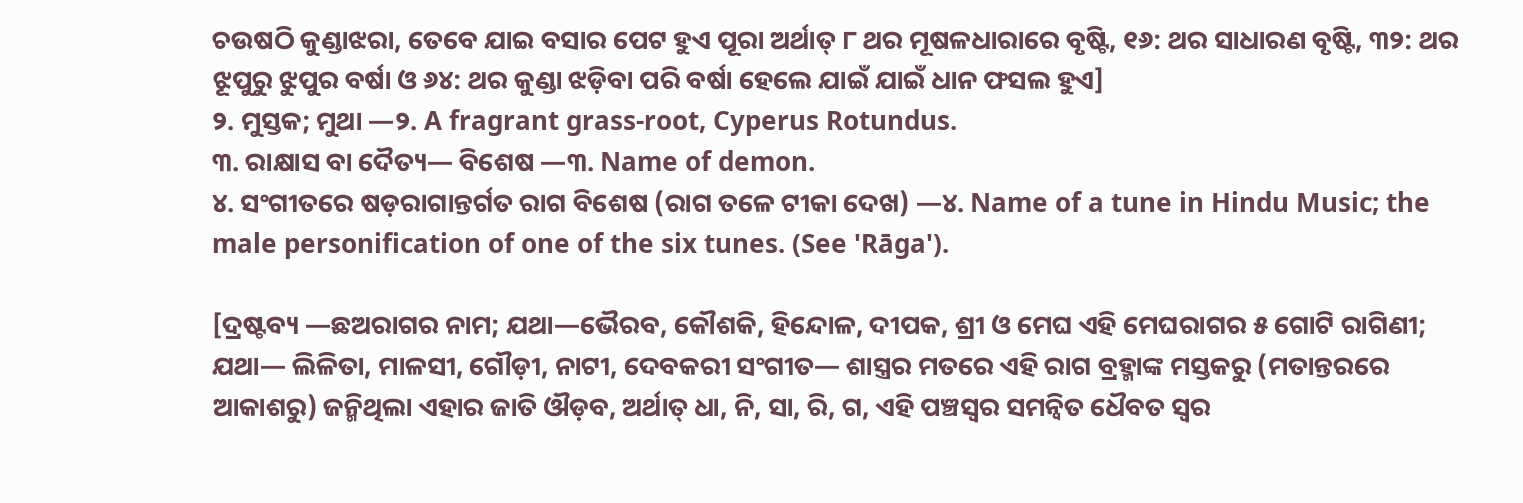ଚଉଷଠି କୁଣ୍ଡାଝରା, ତେବେ ଯାଇ ବସାର ପେଟ ହୁଏ ପୂରା ଅର୍ଥାତ୍ ୮ ଥର ମୂଷଳଧାରାରେ ବୃଷ୍ଟି, ୧୬: ଥର ସାଧାରଣ ବୃଷ୍ଟି, ୩୨: ଥର ଝୂପୁରୁ ଝୁପୁର ବର୍ଷା ଓ ୬୪: ଥର କୁଣ୍ଡା ଝଡ଼ିବା ପରି ବର୍ଷା ହେଲେ ଯାଇଁ ଯାଇଁ ଧାନ ଫସଲ ହୁଏ]
୨. ମୁସ୍ତକ; ମୁଥା —୨. A fragrant grass-root, Cyperus Rotundus.
୩. ରାକ୍ଷାସ ବା ଦୈତ୍ୟ— ବିଶେଷ —୩. Name of demon.
୪. ସଂଗୀତରେ ଷଡ଼ରାଗାନ୍ତର୍ଗତ ରାଗ ବିଶେଷ (ରାଗ ତଳେ ଟୀକା ଦେଖ) —୪. Name of a tune in Hindu Music; the male personification of one of the six tunes. (See 'Rāga').

[ଦ୍ରଷ୍ଟବ୍ୟ —ଛଅରାଗର ନାମ; ଯଥା—ଭୈରବ, କୌଶକି, ହିନ୍ଦୋଳ, ଦୀପକ, ଶ୍ରୀ ଓ ମେଘ ଏହି ମେଘରାଗର ୫ ଗୋଟି ରାଗିଣୀ; ଯଥା— ଲିଳିତା, ମାଳସୀ, ଗୌଡ଼ୀ, ନାଟୀ, ଦେବକରୀ ସଂଗୀତ— ଶାସ୍ତ୍ରର ମତରେ ଏହି ରାଗ ବ୍ରହ୍ମାଙ୍କ ମସ୍ତକରୁ (ମତାନ୍ତରରେ ଆକାଶରୁ) ଜନ୍ମିଥିଲା ଏହାର ଜାତି ଔଡ଼ବ, ଅର୍ଥାତ୍ ଧା, ନି, ସା, ରି, ଗ, ଏହି ପଞ୍ଚସ୍ୱର ସମନ୍ୱିତ ଧୈବତ ସ୍ୱର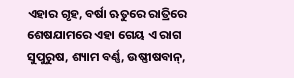ଏହାର ଗୃହ, ବର୍ଷା ଋତୁରେ ରାତ୍ରିରେ ଶେଷଯାମରେ ଏହା ଗେୟ ଏ ରାଗ ସୁପୁରୁଷ, ଶ୍ୟାମ ବର୍ଣ୍ଣ, ଉଷ୍ଣୀଷବାନ୍,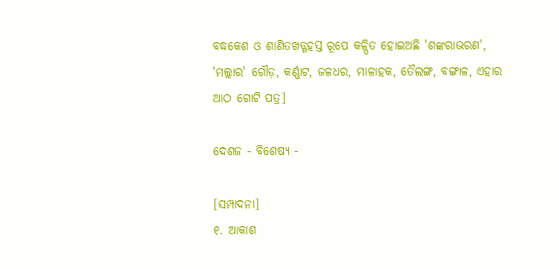ବଦ୍ଧକେଶ ଓ ଶାଣିତଖଡ୍ଗହସ୍ତ ରୂପେ କଳ୍ପିତ ହୋଇଅଛି 'ଶଙ୍କରାଭରଣ', 'ମଲ୍ଲାର' ଗୌଡ଼, କର୍ଣ୍ଣାଟ, ଜଳଧର, ମାଳାହକ, ତୈଲଙ୍ଗ, ବଙ୍ଗାଳ, ଏହାର ଆଠ ଗୋଟି ପତ୍ର]

ଦେଶଜ - ବିଶେଷ୍ୟ -

[ସମ୍ପାଦନା]
୧. ଆକାଶ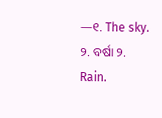—୧. The sky.
୨. ବର୍ଷା ୨. Rain.